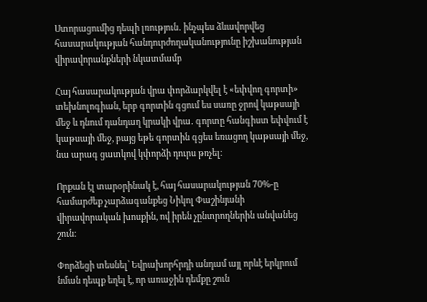Ստորացումից դեպի լռություն․ ինչպես ձևավորվեց հասարակության հանդուրժողականությունը իշխանության վիրավորանքների նկատմամբ

Հայ հասարակության վրա փորձարկվել է «եփվող գորտի» տեխնոլոգիան, երբ գորտին գցում ես սառը ջրով կաթսայի մեջ և դնում դանդաղ կրակի վրա․ գորտը հանգիստ եփվում է կաթսայի մեջ, բայց եթե գորտին գցես եռացող կաթսայի մեջ, նա արագ ցատկով կփորձի դուրս թռչել։

Որքան էլ տարօրինակ է, հայ հասարակության 70%-ը համարժեք չարձագանքեց Նիկոլ Փաշինյանի վիրավորական խոսքին, ով իրեն չընտրողներին անվանեց շուն։

Փորձեցի տեսնել՝ Եվրախորհրդի անդամ այլ որևէ երկրում նման դեպք եղել է, որ առաջին դեմքը շուն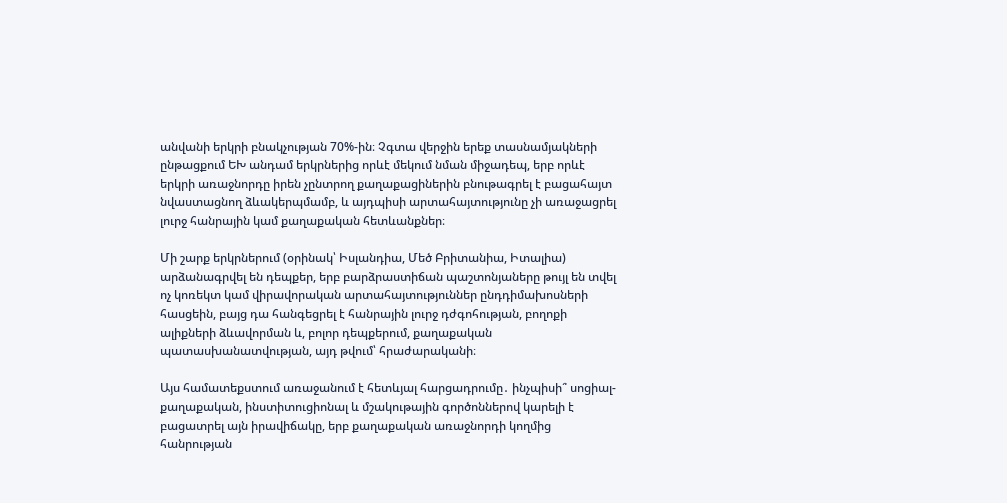անվանի երկրի բնակչության 70%-ին։ Չգտա վերջին երեք տասնամյակների ընթացքում ԵԽ անդամ երկրներից որևէ մեկում նման միջադեպ, երբ որևէ երկրի առաջնորդը իրեն չընտրող քաղաքացիներին բնութագրել է բացահայտ նվաստացնող ձևակերպմամբ, և այդպիսի արտահայտությունը չի առաջացրել լուրջ հանրային կամ քաղաքական հետևանքներ։

Մի շարք երկրներում (օրինակ՝ Իսլանդիա, Մեծ Բրիտանիա, Իտալիա) արձանագրվել են դեպքեր, երբ բարձրաստիճան պաշտոնյաները թույլ են տվել ոչ կոռեկտ կամ վիրավորական արտահայտություններ ընդդիմախոսների հասցեին, բայց դա հանգեցրել է հանրային լուրջ դժգոհության, բողոքի ալիքների ձևավորման և, բոլոր դեպքերում, քաղաքական պատասխանատվության, այդ թվում՝ հրաժարականի։

Այս համատեքստում առաջանում է հետևյալ հարցադրումը․ ինչպիսի՞ սոցիալ-քաղաքական, ինստիտուցիոնալ և մշակութային գործոններով կարելի է բացատրել այն իրավիճակը, երբ քաղաքական առաջնորդի կողմից հանրության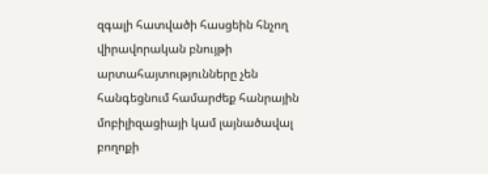զգալի հատվածի հասցեին հնչող վիրավորական բնույթի արտահայտությունները չեն հանգեցնում համարժեք հանրային մոբիլիզացիայի կամ լայնածավալ բողոքի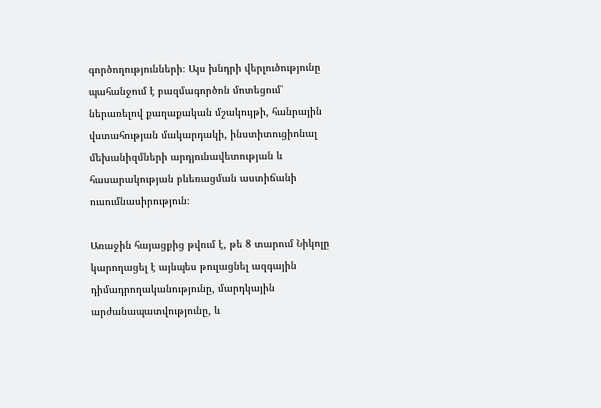գործողությունների։ Այս խնդրի վերլուծությունը պահանջում է բազմագործոն մոտեցում՝ ներառելով քաղաքական մշակույթի, հանրային վստահության մակարդակի, ինստիտուցիոնալ մեխանիզմների արդյունավետության և հասարակության բևեռացման աստիճանի ուսումնասիրություն։

Առաջին հայացքից թվում է, թե 8 տարում Նիկոլը կարողացել է այնպես թուլացնել ազգային դիմադրողականությունը, մարդկային արժանապատվությունը, և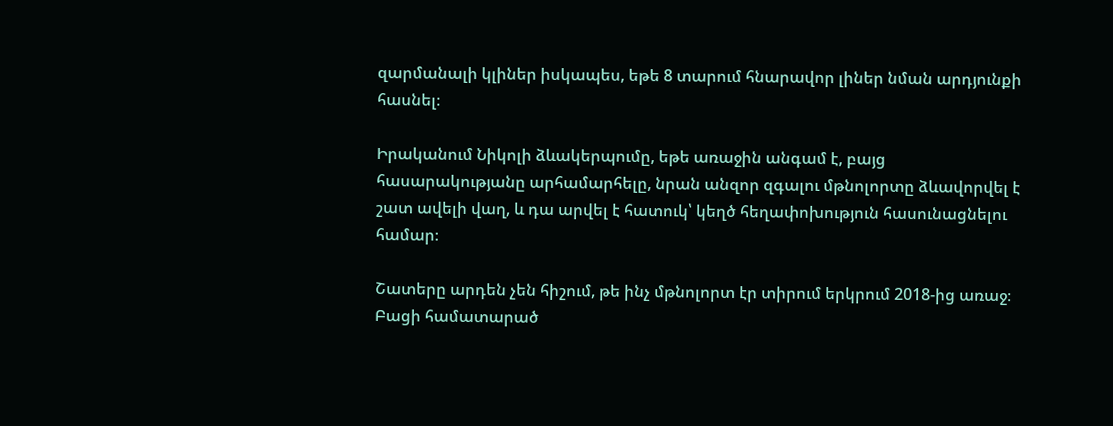զարմանալի կլիներ իսկապես, եթե 8 տարում հնարավոր լիներ նման արդյունքի հասնել։

Իրականում Նիկոլի ձևակերպումը, եթե առաջին անգամ է, բայց հասարակությանը արհամարհելը, նրան անզոր զգալու մթնոլորտը ձևավորվել է շատ ավելի վաղ, և դա արվել է հատուկ՝ կեղծ հեղափոխություն հասունացնելու համար։

Շատերը արդեն չեն հիշում, թե ինչ մթնոլորտ էր տիրում երկրում 2018-ից առաջ։ Բացի համատարած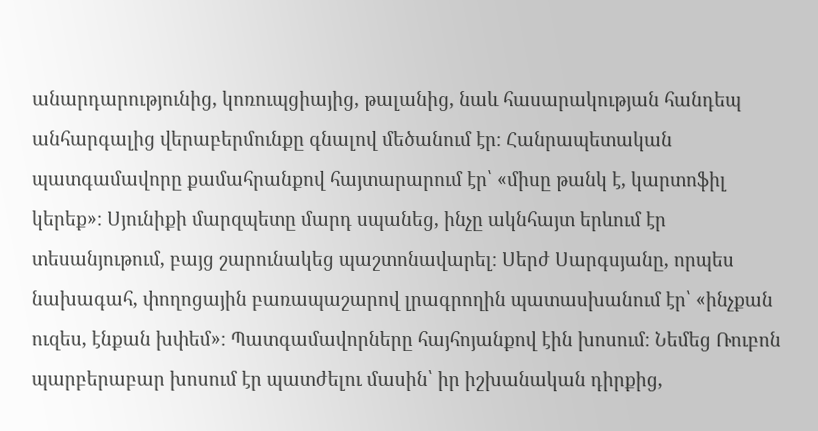անարդարությունից, կոռուպցիայից, թալանից, նաև հասարակության հանդեպ անհարգալից վերաբերմունքը գնալով մեծանում էր։ Հանրապետական պատգամավորը քամահրանքով հայտարարում էր՝ «միսը թանկ է, կարտոֆիլ կերեք»։ Սյունիքի մարզպետը մարդ սպանեց, ինչը ակնհայտ երևում էր տեսանյութում, բայց շարունակեց պաշտոնավարել։ Սերժ Սարգսյանը, որպես նախագահ, փողոցային բառապաշարով լրագրողին պատասխանում էր՝ «ինչքան ուզես, էնքան խփեմ»։ Պատգամավորները հայհոյանքով էին խոսում։ Նեմեց Ռուբոն պարբերաբար խոսում էր պատժելու մասին՝ իր իշխանական դիրքից,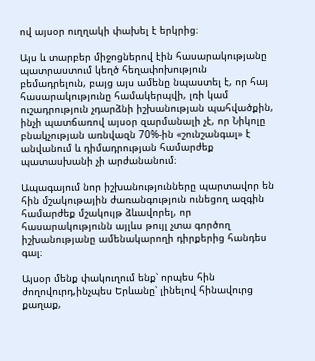ով այսօր ուղղակի փախել է երկրից։

Այս և տարբեր միջոցներով էին հասարակությանը պատրաստում կեղծ հեղափոխություն բեմադրելուն, բայց այս ամենը նպաստել է, որ հայ հասարակությունը համակերպվի, լռի կամ ուշադրություն չդարձնի իշխանության պահվածքին, ինչի պատճառով այսօր զարմանալի չէ, որ Նիկոլը բնակչության առնվազն 70%-ին «շունշանգալ» է անվանում և դիմադրության համարժեք պատասխանի չի արժանանում։

Ապագայում նոր իշխանությունները պարտավոր են հին մշակութային ժառանգություն ունեցող ազգին համարժեք մշակույթ ձևավորել, որ հասարակությունն այլևս թույլ չտա գործող իշխանությանը ամենակարողի դիրքերից հանդես գալ։

Այսօր մենք փակուղում ենք՝ որպես հին ժողովուրդ,ինչպես Երևանը՝ լինելով հինավուրց քաղաք,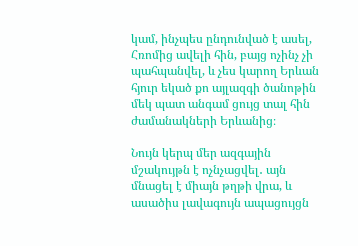կամ, ինչպես ընդունված է ասել, Հռոմից ավելի հին, բայց ոչինչ չի պահպանվել, և չես կարող Երևան հյուր եկած քո այլազգի ծանոթին մեկ պատ անգամ ցույց տալ հին ժամանակների Երևանից։

Նույն կերպ մեր ազգային մշակույթն է ոչնչացվել․ այն մնացել է միայն թղթի վրա, և ասածիս լավագույն ապացույցն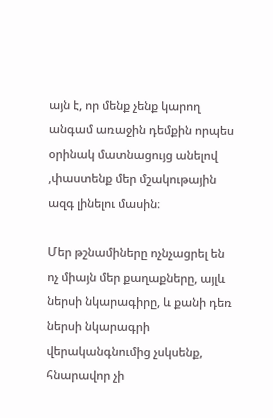այն է, որ մենք չենք կարող անգամ առաջին դեմքին որպես օրինակ մատնացույց անելով ,փաստենք մեր մշակութային ազգ լինելու մասին։

Մեր թշնամիները ոչնչացրել են ոչ միայն մեր քաղաքները, այլև ներսի նկարագիրը, և քանի դեռ ներսի նկարագրի վերականգնումից չսկսենք, հնարավոր չի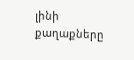լինի քաղաքները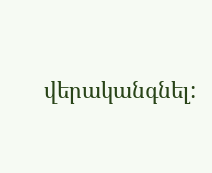վերականգնել: